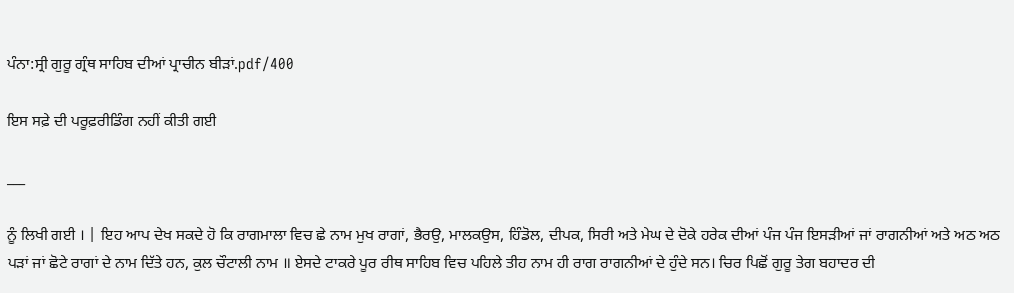ਪੰਨਾ:ਸ੍ਰੀ ਗੁਰੂ ਗ੍ਰੰਥ ਸਾਹਿਬ ਦੀਆਂ ਪ੍ਰਾਚੀਨ ਬੀੜਾਂ.pdf/400

ਇਸ ਸਫ਼ੇ ਦੀ ਪਰੂਫ਼ਰੀਡਿੰਗ ਨਹੀਂ ਕੀਤੀ ਗਈ

___

ਨੂੰ ਲਿਖੀ ਗਈ । | ਇਹ ਆਪ ਦੇਖ ਸਕਦੇ ਹੋ ਕਿ ਰਾਗਮਾਲਾ ਵਿਚ ਛੇ ਨਾਮ ਮੁਖ ਰਾਗਾਂ, ਭੈਰਉ, ਮਾਲਕਉਸ, ਹਿੰਡੋਲ, ਦੀਪਕ, ਸਿਰੀ ਅਤੇ ਮੇਘ ਦੇ ਦੋਕੇ ਹਰੇਕ ਦੀਆਂ ਪੰਜ ਪੰਜ ਇਸੜੀਆਂ ਜਾਂ ਰਾਗਨੀਆਂ ਅਤੇ ਅਠ ਅਠ ਪੜਾਂ ਜਾਂ ਛੋਟੇ ਰਾਗਾਂ ਦੇ ਨਾਮ ਦਿੱਤੇ ਹਨ, ਕੁਲ ਚੌਟਾਲੀ ਨਾਮ ॥ ਏਸਦੇ ਟਾਕਰੇ ਪੂਰ ਰੀਥ ਸਾਹਿਬ ਵਿਚ ਪਹਿਲੇ ਤੀਹ ਨਾਮ ਹੀ ਰਾਗ ਰਾਗਨੀਆਂ ਦੇ ਹੁੰਦੇ ਸਨ। ਚਿਰ ਪਿਛੋਂ ਗੁਰੂ ਤੇਗ ਬਹਾਦਰ ਦੀ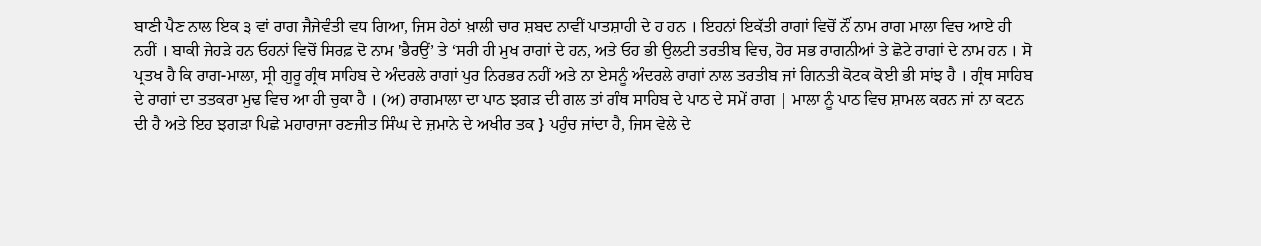ਬਾਣੀ ਪੈਣ ਨਾਲ ਇਕ ੩ ਵਾਂ ਰਾਗ ਜੈਜੇਵੰਤੀ ਵਧ ਗਿਆ, ਜਿਸ ਹੇਠਾਂ ਖ਼ਾਲੀ ਚਾਰ ਸ਼ਬਦ ਨਾਵੀਂ ਪਾਤਸ਼ਾਹੀ ਦੇ ਹ ਹਨ । ਇਹਨਾਂ ਇਕੱਤੀ ਰਾਗਾਂ ਵਿਚੋਂ ਨੌਂ ਨਾਮ ਰਾਗ ਮਾਲਾ ਵਿਚ ਆਏ ਹੀ ਨਹੀਂ । ਬਾਕੀ ਜੇਹੜੇ ਹਨ ਓਹਨਾਂ ਵਿਚੋਂ ਸਿਰਫ਼ ਦੋ ਨਾਮ 'ਭੈਰਉਂ’ ਤੇ ‘ਸਰੀ ਹੀ ਮੁਖ ਰਾਗਾਂ ਦੇ ਹਨ, ਅਤੇ ਓਹ ਭੀ ਉਲਟੀ ਤਰਤੀਬ ਵਿਚ, ਹੋਰ ਸਭ ਰਾਗਨੀਆਂ ਤੇ ਛੋਟੇ ਰਾਗਾਂ ਦੇ ਨਾਮ ਹਨ । ਸੋ ਪ੍ਰਤਖ ਹੈ ਕਿ ਰਾਗ-ਮਾਲਾ, ਸ੍ਰੀ ਗੁਰੂ ਗ੍ਰੰਥ ਸਾਹਿਬ ਦੇ ਅੰਦਰਲੇ ਰਾਗਾਂ ਪੁਰ ਨਿਰਭਰ ਨਹੀਂ ਅਤੇ ਨਾ ਏਸਨੂੰ ਅੰਦਰਲੇ ਰਾਗਾਂ ਨਾਲ ਤਰਤੀਬ ਜਾਂ ਗਿਨਤੀ ਕੋਟਕ ਕੋਈ ਭੀ ਸਾਂਝ ਹੈ । ਗ੍ਰੰਥ ਸਾਹਿਬ ਦੇ ਰਾਗਾਂ ਦਾ ਤਤਕਰਾ ਮੁਢ ਵਿਚ ਆ ਹੀ ਚੁਕਾ ਹੈ । (ਅ) ਰਾਗਮਾਲਾ ਦਾ ਪਾਠ ਝਗੜ ਦੀ ਗਲ ਤਾਂ ਗੰਥ ਸਾਹਿਬ ਦੇ ਪਾਠ ਦੇ ਸਮੇਂ ਰਾਗ | ਮਾਲਾ ਨੂੰ ਪਾਠ ਵਿਚ ਸ਼ਾਮਲ ਕਰਨ ਜਾਂ ਨਾ ਕਟਨ ਦੀ ਹੈ ਅਤੇ ਇਹ ਝਗੜਾ ਪਿਛੇ ਮਹਾਰਾਜਾ ਰਣਜੀਤ ਸਿੰਘ ਦੇ ਜ਼ਮਾਨੇ ਦੇ ਅਖੀਰ ਤਕ } ਪਹੁੰਚ ਜਾਂਦਾ ਹੈ, ਜਿਸ ਵੇਲੇ ਦੇ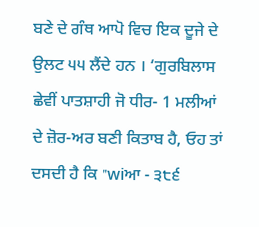ਬਣੇ ਦੇ ਗੰਥ ਆਪੋ ਵਿਚ ਇਕ ਦੂਜੇ ਦੇ ਉਲਟ ੫੫ ਲੈਂਦੇ ਹਨ । ‘ਗੁਰਬਿਲਾਸ ਛੇਵੀਂ ਪਾਤਸ਼ਾਹੀ ਜੋ ਧੀਰ- 1 ਮਲੀਆਂ ਦੇ ਜ਼ੋਰ-ਅਰ ਬਣੀ ਕਿਤਾਬ ਹੈ, ਓਹ ਤਾਂ ਦਸਦੀ ਹੈ ਕਿ "wiਆ - ੩੮੬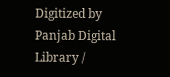Digitized by Panjab Digital Library /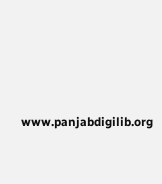www.panjabdigilib.org